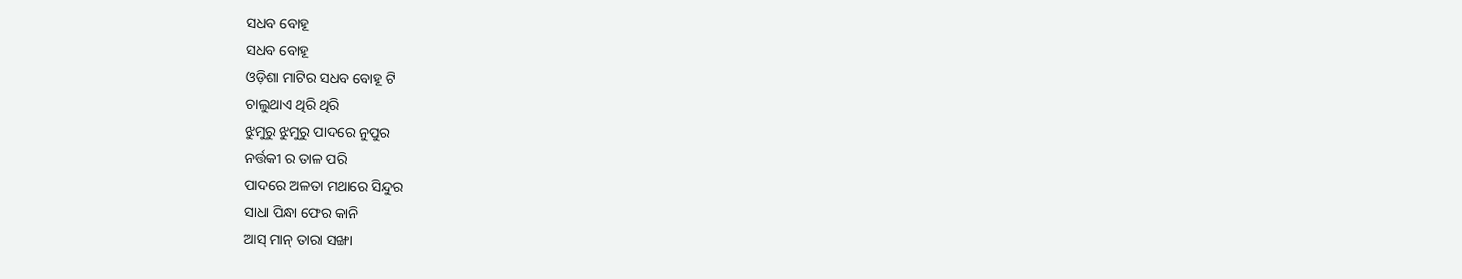ସଧବ ବୋହୂ
ସଧବ ବୋହୂ
ଓଡ଼ିଶା ମାଟିର ସଧବ ବୋହୂ ଟି
ଚାଲୁଥାଏ ଥିରି ଥିରି
ଝୁମୁରୁ ଝୁମୁରୁ ପାଦରେ ନୁପୁର
ନର୍ତ୍ତକୀ ର ତାଳ ପରି
ପାଦରେ ଅଳତା ମଥାରେ ସିନ୍ଦୁର
ସାଧା ପିନ୍ଧା ଫେର କାନି
ଆସ୍ ମାନ୍ ତାରା ସଙ୍ଖା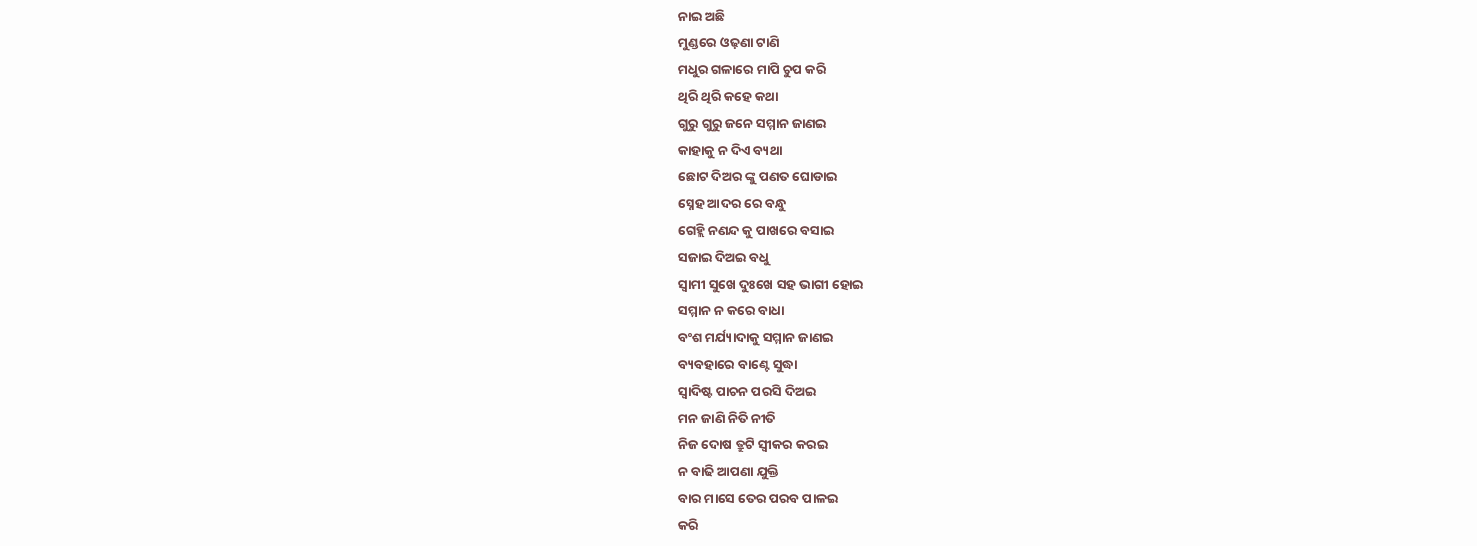ନାଇ ଅଛି
ମୁଣ୍ଡରେ ଓଢ଼ଣା ଟାଣି
ମଧୁର ଗଳାରେ ମାପି ଚୁପ କରି
ଥିରି ଥିରି କହେ କଥା
ଗୁରୁ ଗୁରୁ ଜନେ ସମ୍ମାନ ଜାଣଇ
କାହାକୁ ନ ଦିଏ ବ୍ୟଥା
ଛୋଟ ଦିଅର ଙ୍କୁ ପଣତ ଘୋଡାଇ
ସ୍ନେହ ଆଦର ରେ ବନ୍ଧୁ
ଗେହ୍ଲି ନଣନ୍ଦ କୁ ପାଖରେ ବସାଇ
ସଜାଇ ଦିଅଇ ବଧୁ
ସ୍ଵାମୀ ସୁଖେ ଦୁଃଖେ ସହ ଭାଗୀ ହୋଇ
ସମ୍ମାନ ନ କରେ ବାଧା
ବଂଶ ମର୍ଯ୍ୟାଦାକୁ ସମ୍ମାନ ଜାଣଇ
ବ୍ୟବହାରେ ବାଣ୍ଟେ ସୁଦ୍ଧା
ସ୍ଵାଦିଷ୍ଟ ପାଚନ ପରସି ଦିଅଇ
ମନ ଜାଣି ନିତି ନୀତି
ନିଜ ଦୋଷ ତ୍ରୁଟି ସ୍ୱୀକର କରଇ
ନ ବାଢି ଆପଣା ଯୁକ୍ତି
ବାର ମାସେ ତେର ପରବ ପାଳଇ
କରି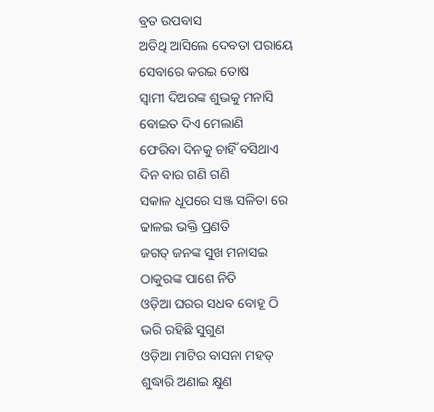ବ୍ରତ ଉପବାସ
ଅତିଥି ଆସିଲେ ଦେବତା ପରାୟେ
ସେବାରେ କରଇ ତୋଷ
ସ୍ଵାମୀ ଦିଅରଙ୍କ ଶୁଭକୁ ମନାସି
ବୋଇତ ଦିଏ ମେଲାଣି
ଫେରିବା ଦିନକୁ ଚାହିଁ ବସିଥାଏ
ଦିନ ବାର ଗଣି ଗଣି
ସକାଳ ଧୂପରେ ସଞ୍ଜ ସଳିତା ରେ
ଢାଳଇ ଭକ୍ତି ପ୍ରଣତି
ଜଗତ୍ ଜନଙ୍କ ସୁଖ ମନାସଇ
ଠାକୁରଙ୍କ ପାଶେ ନିତି
ଓଡ଼ିଆ ଘରର ସଧବ ବୋହୂ ଠି
ଭରି ରହିଛି ସୁଗୁଣ
ଓଡ଼ିଆ ମାଟିର ବାସନା ମହତ୍
ଶୁଦ୍ଧାରି ଅଣାଇ କ୍ଷୁଣ